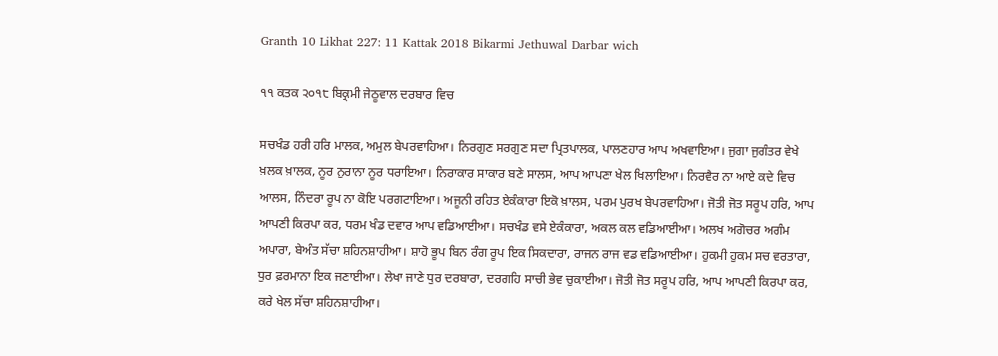Granth 10 Likhat 227: 11 Kattak 2018 Bikarmi Jethuwal Darbar wich

੧੧ ਕਤਕ ੨੦੧੮ ਬਿਕ੍ਰਮੀ ਜੇਠੂਵਾਲ ਦਰਬਾਰ ਵਿਚ

ਸਚਖੰਡ ਹਰੀ ਹਰਿ ਮਾਲਕ, ਅਮੁਲ ਬੇਪਰਵਾਹਿਆ। ਨਿਰਗੁਣ ਸਰਗੁਣ ਸਦਾ ਪ੍ਰਿਤਪਾਲਕ, ਪਾਲਣਹਾਰ ਆਪ ਅਖਵਾਇਆ। ਜੁਗਾ ਜੁਗੰਤਰ ਵੇਖੇ ਖ਼ਲਕ ਖ਼ਾਲਕ, ਨੂਰ ਨੁਰਾਨਾ ਨੂਰ ਧਰਾਇਆ। ਨਿਰਾਕਾਰ ਸਾਕਾਰ ਬਣੇ ਸਾਲਸ, ਆਪ ਆਪਣਾ ਖੇਲ ਖਿਲਾਇਆ। ਨਿਰਵੈਰ ਨਾ ਆਏ ਕਦੇ ਵਿਚ ਆਲਸ, ਨਿੰਦਰਾ ਰੂਪ ਨਾ ਕੋਇ ਪਰਗਟਾਇਆ। ਅਜੂਨੀ ਰਹਿਤ ਏਕੰਕਾਰਾ ਇਕੋ ਖ਼ਾਲਸ, ਪਰਮ ਪੁਰਖ ਬੇਪਰਵਾਹਿਆ। ਜੋਤੀ ਜੋਤ ਸਰੂਪ ਹਰਿ, ਆਪ ਆਪਣੀ ਕਿਰਪਾ ਕਰ, ਧਰਮ ਖੰਡ ਦਵਾਰ ਆਪ ਵਡਿਆਈਆ। ਸਚਖੰਡ ਵਸੇ ਏਕੰਕਾਰਾ, ਅਕਲ ਕਲ ਵਡਿਆਈਆ। ਅਲਖ ਅਗੋਚਰ ਅਗੰਮ ਅਪਾਰਾ, ਬੇਅੰਤ ਸੱਚਾ ਸ਼ਹਿਨਸ਼ਾਹੀਆ। ਸ਼ਾਹੋ ਭੂਪ ਬਿਨ ਰੰਗ ਰੂਪ ਇਕ ਸਿਕਦਾਰਾ, ਰਾਜਨ ਰਾਜ ਵਡ ਵਡਿਆਈਆ। ਹੁਕਮੀ ਹੁਕਮ ਸਚ ਵਰਤਾਰਾ, ਧੁਰ ਫ਼ਰਮਾਨਾ ਇਕ ਜਣਾਈਆ। ਲੇਖਾ ਜਾਣੇ ਧੁਰ ਦਰਬਾਰਾ, ਦਰਗਹਿ ਸਾਚੀ ਭੇਵ ਚੁਕਾਈਆ। ਜੋਤੀ ਜੋਤ ਸਰੂਪ ਹਰਿ, ਆਪ ਆਪਣੀ ਕਿਰਪਾ ਕਰ, ਕਰੇ ਖੇਲ ਸੱਚਾ ਸ਼ਹਿਨਸ਼ਾਹੀਆ।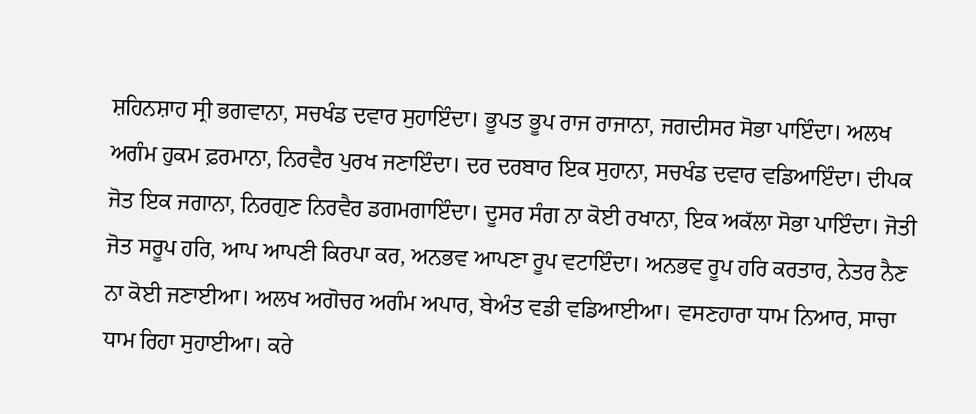ਸ਼ਹਿਨਸ਼ਾਹ ਸ੍ਰੀ ਭਗਵਾਨਾ, ਸਚਖੰਡ ਦਵਾਰ ਸੁਹਾਇੰਦਾ। ਭੂਪਤ ਭੂਪ ਰਾਜ ਰਾਜਾਨਾ, ਜਗਦੀਸਰ ਸੋਭਾ ਪਾਇੰਦਾ। ਅਲਖ ਅਗੰਮ ਹੁਕਮ ਫ਼ਰਮਾਨਾ, ਨਿਰਵੈਰ ਪੁਰਖ ਜਣਾਇੰਦਾ। ਦਰ ਦਰਬਾਰ ਇਕ ਸੁਹਾਨਾ, ਸਚਖੰਡ ਦਵਾਰ ਵਡਿਆਇੰਦਾ। ਦੀਪਕ ਜੋਤ ਇਕ ਜਗਾਨਾ, ਨਿਰਗੁਣ ਨਿਰਵੈਰ ਡਗਮਗਾਇੰਦਾ। ਦੂਸਰ ਸੰਗ ਨਾ ਕੋਈ ਰਖਾਨਾ, ਇਕ ਅਕੱਲਾ ਸੋਭਾ ਪਾਇੰਦਾ। ਜੋਤੀ ਜੋਤ ਸਰੂਪ ਹਰਿ, ਆਪ ਆਪਣੀ ਕਿਰਪਾ ਕਰ, ਅਨਭਵ ਆਪਣਾ ਰੂਪ ਵਟਾਇੰਦਾ। ਅਨਭਵ ਰੂਪ ਹਰਿ ਕਰਤਾਰ, ਨੇਤਰ ਨੈਣ ਨਾ ਕੋਈ ਜਣਾਈਆ। ਅਲਖ ਅਗੋਚਰ ਅਗੰਮ ਅਪਾਰ, ਬੇਅੰਤ ਵਡੀ ਵਡਿਆਈਆ। ਵਸਣਹਾਰਾ ਧਾਮ ਨਿਆਰ, ਸਾਚਾ ਧਾਮ ਰਿਹਾ ਸੁਹਾਈਆ। ਕਰੇ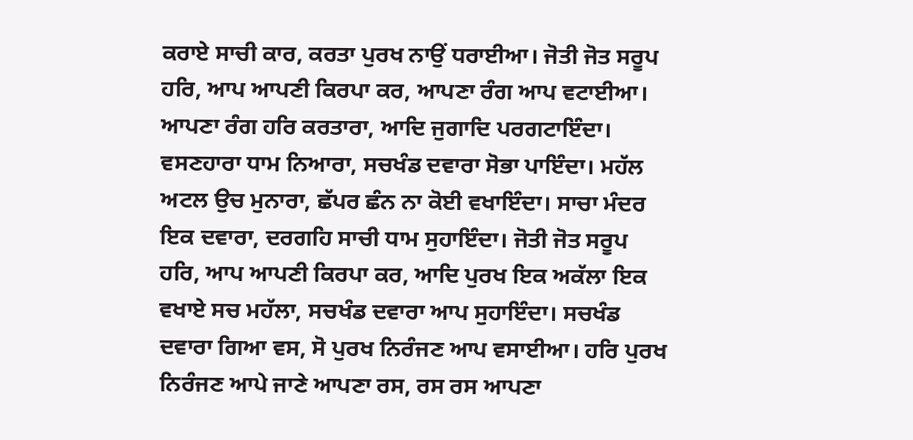ਕਰਾਏ ਸਾਚੀ ਕਾਰ, ਕਰਤਾ ਪੁਰਖ ਨਾਉਂ ਧਰਾਈਆ। ਜੋਤੀ ਜੋਤ ਸਰੂਪ ਹਰਿ, ਆਪ ਆਪਣੀ ਕਿਰਪਾ ਕਰ, ਆਪਣਾ ਰੰਗ ਆਪ ਵਟਾਈਆ। ਆਪਣਾ ਰੰਗ ਹਰਿ ਕਰਤਾਰਾ, ਆਦਿ ਜੁਗਾਦਿ ਪਰਗਟਾਇੰਦਾ। ਵਸਣਹਾਰਾ ਧਾਮ ਨਿਆਰਾ, ਸਚਖੰਡ ਦਵਾਰਾ ਸੋਭਾ ਪਾਇੰਦਾ। ਮਹੱਲ ਅਟਲ ਉਚ ਮੁਨਾਰਾ, ਛੱਪਰ ਛੰਨ ਨਾ ਕੋਈ ਵਖਾਇੰਦਾ। ਸਾਚਾ ਮੰਦਰ ਇਕ ਦਵਾਰਾ, ਦਰਗਹਿ ਸਾਚੀ ਧਾਮ ਸੁਹਾਇੰਦਾ। ਜੋਤੀ ਜੋਤ ਸਰੂਪ ਹਰਿ, ਆਪ ਆਪਣੀ ਕਿਰਪਾ ਕਰ, ਆਦਿ ਪੁਰਖ ਇਕ ਅਕੱਲਾ ਇਕ ਵਖਾਏ ਸਚ ਮਹੱਲਾ, ਸਚਖੰਡ ਦਵਾਰਾ ਆਪ ਸੁਹਾਇੰਦਾ। ਸਚਖੰਡ ਦਵਾਰਾ ਗਿਆ ਵਸ, ਸੋ ਪੁਰਖ ਨਿਰੰਜਣ ਆਪ ਵਸਾਈਆ। ਹਰਿ ਪੁਰਖ ਨਿਰੰਜਣ ਆਪੇ ਜਾਣੇ ਆਪਣਾ ਰਸ, ਰਸ ਰਸ ਆਪਣਾ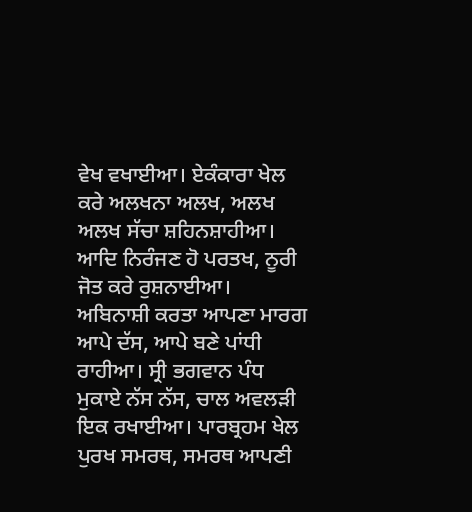ਵੇਖ ਵਖਾਈਆ। ਏਕੰਕਾਰਾ ਖੇਲ ਕਰੇ ਅਲਖਨਾ ਅਲਖ, ਅਲਖ ਅਲਖ ਸੱਚਾ ਸ਼ਹਿਨਸ਼ਾਹੀਆ। ਆਦਿ ਨਿਰੰਜਣ ਹੋ ਪਰਤਖ, ਨੂਰੀ ਜੋਤ ਕਰੇ ਰੁਸ਼ਨਾਈਆ। ਅਬਿਨਾਸ਼ੀ ਕਰਤਾ ਆਪਣਾ ਮਾਰਗ ਆਪੇ ਦੱਸ, ਆਪੇ ਬਣੇ ਪਾਂਧੀ ਰਾਹੀਆ। ਸ੍ਰੀ ਭਗਵਾਨ ਪੰਧ ਮੁਕਾਏ ਨੱਸ ਨੱਸ, ਚਾਲ ਅਵਲੜੀ ਇਕ ਰਖਾਈਆ। ਪਾਰਬ੍ਰਹਮ ਖੇਲ ਪੁਰਖ ਸਮਰਥ, ਸਮਰਥ ਆਪਣੀ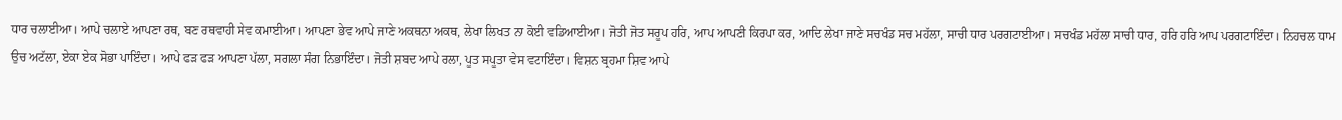ਧਾਰ ਚਲਾਈਆ। ਆਪੇ ਚਲਾਏ ਆਪਣਾ ਰਥ, ਬਣ ਰਥਵਾਹੀ ਸੇਵ ਕਮਾਈਆ। ਆਪਣਾ ਭੇਵ ਆਪੇ ਜਾਣੇ ਅਕਥਨਾ ਅਕਥ, ਲੇਖਾ ਲਿਖਤ ਨਾ ਕੋਈ ਵਡਿਆਈਆ। ਜੋਤੀ ਜੋਤ ਸਰੂਪ ਹਰਿ, ਆਪ ਆਪਣੀ ਕਿਰਪਾ ਕਰ, ਆਦਿ ਲੇਖਾ ਜਾਣੇ ਸਚਖੰਡ ਸਚ ਮਹੱਲਾ, ਸਾਚੀ ਧਾਰ ਪਰਗਟਾਈਆ। ਸਚਖੰਡ ਮਹੱਲਾ ਸਾਚੀ ਧਾਰ, ਹਰਿ ਹਰਿ ਆਪ ਪਰਗਟਾਇੰਦਾ। ਨਿਹਚਲ ਧਾਮ ਉਚ ਅਟੱਲਾ, ਏਕਾ ਏਕ ਸੋਭਾ ਪਾਇੰਦਾ। ਆਪੇ ਫੜ ਫੜ ਆਪਣਾ ਪੱਲਾ, ਸਗਲਾ ਸੰਗ ਨਿਭਾਇੰਦਾ। ਜੋਤੀ ਸ਼ਬਦ ਆਪੇ ਰਲਾ, ਪੂਤ ਸਪੂਤਾ ਵੇਸ ਵਟਾਇੰਦਾ। ਵਿਸ਼ਨ ਬ੍ਰਹਮਾ ਸ਼ਿਵ ਆਪੇ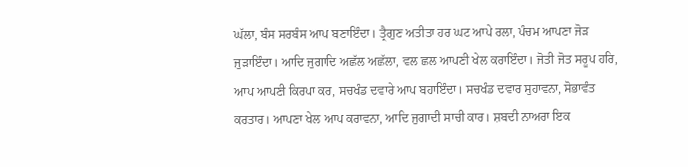ਘੱਲਾ, ਬੰਸ ਸਰਬੰਸ ਆਪ ਬਣਾਇੰਦਾ। ਤ੍ਰੈਗੁਣ ਅਤੀਤਾ ਹਰ ਘਟ ਆਪੇ ਰਲਾ, ਪੰਚਮ ਆਪਣਾ ਜੋੜ ਜੁੜਾਇੰਦਾ। ਆਦਿ ਜੁਗਾਦਿ ਅਛੱਲ ਅਛੱਲਾ, ਵਲ ਛਲ ਆਪਣੀ ਖੇਲ ਕਰਾਇੰਦਾ। ਜੋਤੀ ਜੋਤ ਸਰੂਪ ਹਰਿ, ਆਪ ਆਪਣੀ ਕਿਰਪਾ ਕਰ, ਸਚਖੰਡ ਦਵਾਰੇ ਆਪ ਬਹਾਇੰਦਾ। ਸਚਖੰਡ ਦਵਾਰ ਸੁਹਾਵਨਾ, ਸੋਭਾਵੰਤ ਕਰਤਾਰ। ਆਪਣਾ ਖੇਲ ਆਪ ਕਰਾਵਨਾ, ਆਦਿ ਜੁਗਾਦੀ ਸਾਚੀ ਕਾਰ। ਸ਼ਬਦੀ ਨਾਅਰਾ ਇਕ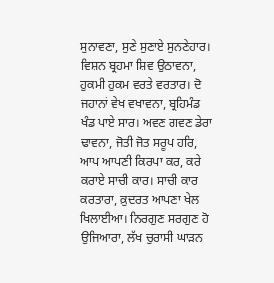ਸੁਨਾਵਣਾ, ਸੁਣੇ ਸੁਣਾਏ ਸੁਨਣੇਹਾਰ। ਵਿਸ਼ਨ ਬ੍ਰਹਮਾ ਸ਼ਿਵ ਉਠਾਵਨਾ, ਹੁਕਮੀ ਹੁਕਮ ਵਰਤੇ ਵਰਤਾਰ। ਦੋ ਜਹਾਨਾਂ ਵੇਖ ਵਖਾਵਨਾ, ਬ੍ਰਹਿਮੰਡ ਖੰਡ ਪਾਏ ਸਾਰ। ਅਵਣ ਗਵਣ ਡੇਰਾ ਢਾਵਨਾ, ਜੋਤੀ ਜੋਤ ਸਰੂਪ ਹਰਿ, ਆਪ ਆਪਣੀ ਕਿਰਪਾ ਕਰ, ਕਰੇ ਕਰਾਏ ਸਾਚੀ ਕਾਰ। ਸਾਚੀ ਕਾਰ ਕਰਤਾਰਾ, ਕ਼ੁਦਰਤ ਆਪਣਾ ਖੇਲ ਖਿਲਾਈਆ। ਨਿਰਗੁਣ ਸਰਗੁਣ ਹੋ ਉਜਿਆਰਾ, ਲੱਖ ਚੁਰਾਸੀ ਘਾੜਨ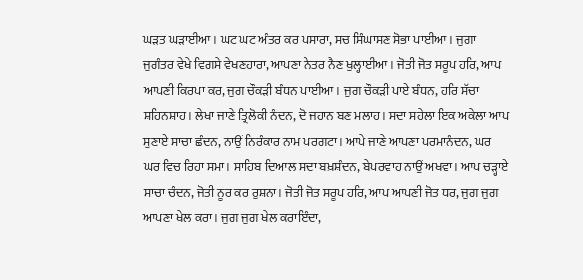ਘੜਤ ਘੜਾਈਆ। ਘਟ ਘਟ ਅੰਤਰ ਕਰ ਪਸਾਰਾ, ਸਚ ਸਿੰਘਾਸਣ ਸੋਭਾ ਪਾਈਆ। ਜੁਗਾ ਜੁਗੰਤਰ ਵੇਖੇ ਵਿਗਸੇ ਵੇਖਣਹਾਰਾ, ਆਪਣਾ ਨੇਤਰ ਨੈਣ ਖੁਲ੍ਹਾਈਆ। ਜੋਤੀ ਜੋਤ ਸਰੂਪ ਹਰਿ, ਆਪ ਆਪਣੀ ਕਿਰਪਾ ਕਰ, ਜੁਗ ਚੌਕੜੀ ਬੰਧਨ ਪਾਈਆ। ਜੁਗ ਚੌਕੜੀ ਪਾਏ ਬੰਧਨ, ਹਰਿ ਸੱਚਾ ਸ਼ਹਿਨਸ਼ਾਹ। ਲੇਖਾ ਜਾਣੇ ਤ੍ਰਿਲੋਕੀ ਨੰਦਨ, ਦੋ ਜਹਾਨ ਬਣ ਮਲਾਹ। ਸਦਾ ਸਹੇਲਾ ਇਕ ਅਕੇਲਾ ਆਪ ਸੁਣਾਏ ਸਾਚਾ ਛੰਦਨ, ਨਾਉਂ ਨਿਰੰਕਾਰ ਨਾਮ ਪਰਗਟਾ। ਆਪੇ ਜਾਣੇ ਆਪਣਾ ਪਰਮਾਨੰਦਨ, ਘਰ ਘਰ ਵਿਚ ਰਿਹਾ ਸਮਾ। ਸਾਹਿਬ ਦਿਆਲ ਸਦਾ ਬਖ਼ਸ਼ੰਦਨ, ਬੇਪਰਵਾਹ ਨਾਉਂ ਅਖਵਾ। ਆਪ ਚੜ੍ਹਾਏ ਸਾਚਾ ਚੰਦਨ, ਜੋਤੀ ਨੂਰ ਕਰ ਰੁਸ਼ਨਾ। ਜੋਤੀ ਜੋਤ ਸਰੂਪ ਹਰਿ, ਆਪ ਆਪਣੀ ਜੋਤ ਧਰ, ਜੁਗ ਜੁਗ ਆਪਣਾ ਖੇਲ ਕਰਾ। ਜੁਗ ਜੁਗ ਖੇਲ ਕਰਾਇੰਦਾ,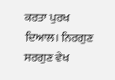ਕਰਤਾ ਪੁਰਖ ਦਿਆਲ। ਨਿਰਗੁਣ ਸਰਗੁਣ ਵੇਖ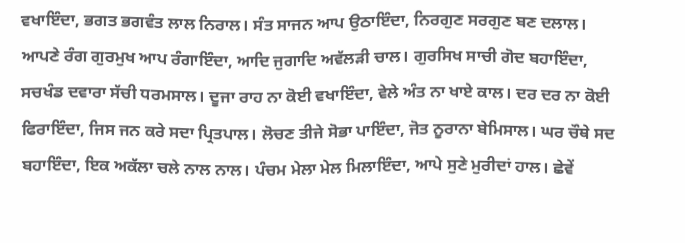ਵਖਾਇੰਦਾ, ਭਗਤ ਭਗਵੰਤ ਲਾਲ ਨਿਰਾਲ। ਸੰਤ ਸਾਜਨ ਆਪ ਉਠਾਇੰਦਾ, ਨਿਰਗੁਣ ਸਰਗੁਣ ਬਣ ਦਲਾਲ। ਆਪਣੇ ਰੰਗ ਗੁਰਮੁਖ ਆਪ ਰੰਗਾਇੰਦਾ, ਆਦਿ ਜੁਗਾਦਿ ਅਵੱਲੜੀ ਚਾਲ। ਗੁਰਸਿਖ ਸਾਚੀ ਗੋਦ ਬਹਾਇੰਦਾ, ਸਚਖੰਡ ਦਵਾਰਾ ਸੱਚੀ ਧਰਮਸਾਲ। ਦੂਜਾ ਰਾਹ ਨਾ ਕੋਈ ਵਖਾਇੰਦਾ, ਵੇਲੇ ਅੰਤ ਨਾ ਖਾਏ ਕਾਲ। ਦਰ ਦਰ ਨਾ ਕੋਈ ਫਿਰਾਇੰਦਾ, ਜਿਸ ਜਨ ਕਰੇ ਸਦਾ ਪ੍ਰਿਤਪਾਲ। ਲੋਚਣ ਤੀਜੇ ਸੋਭਾ ਪਾਇੰਦਾ, ਜੋਤ ਨੂਰਾਨਾ ਬੇਮਿਸਾਲ। ਘਰ ਚੌਥੇ ਸਦ ਬਹਾਇੰਦਾ, ਇਕ ਅਕੱਲਾ ਚਲੇ ਨਾਲ ਨਾਲ। ਪੰਚਮ ਮੇਲਾ ਮੇਲ ਮਿਲਾਇੰਦਾ, ਆਪੇ ਸੁਣੇ ਮੁਰੀਦਾਂ ਹਾਲ। ਛੇਵੇਂ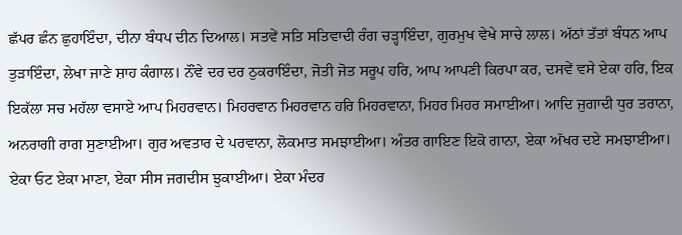ਛੱਪਰ ਛੰਨ ਛੁਹਾਇੰਦਾ, ਦੀਨਾ ਬੰਧਪ ਦੀਨ ਦਿਆਲ। ਸਤਵੇਂ ਸਤਿ ਸਤਿਵਾਦੀ ਰੰਗ ਚੜ੍ਹਾਇੰਦਾ, ਗੁਰਮੁਖ ਵੇਖੇ ਸਾਚੇ ਲਾਲ। ਅੱਠਾਂ ਤੱਤਾਂ ਬੰਧਨ ਆਪ ਤੁੜਾਇੰਦਾ, ਲੇਖਾ ਜਾਣੇ ਸ਼ਾਹ ਕੰਗਾਲ। ਨੌਂਵੇ ਦਰ ਦਰ ਠੁਕਰਾਇੰਦਾ, ਜੋਤੀ ਜੋਤ ਸਰੂਪ ਹਰਿ, ਆਪ ਆਪਣੀ ਕਿਰਪਾ ਕਰ, ਦਸਵੇਂ ਵਸੇ ਏਕਾ ਹਰਿ, ਇਕ ਇਕੱਲਾ ਸਚ ਮਹੱਲਾ ਵਸਾਏ ਆਪ ਮਿਹਰਵਾਨ। ਮਿਹਰਵਾਨ ਮਿਹਰਵਾਨ ਹਰਿ ਮਿਹਰਵਾਨਾ, ਮਿਹਰ ਮਿਹਰ ਸਮਾਈਆ। ਆਦਿ ਜੁਗਾਦੀ ਧੁਰ ਤਰਾਨਾ, ਅਨਰਾਗੀ ਰਾਗ ਸੁਣਾਈਆ। ਗੁਰ ਅਵਤਾਰ ਦੇ ਪਰਵਾਨਾ, ਲੋਕਮਾਤ ਸਮਝਾਈਆ। ਅੰਤਰ ਗਾਇਣ ਇਕੋ ਗਾਨਾ, ਏਕਾ ਅੱਖਰ ਦਏ ਸਮਝਾਈਆ। ਏਕਾ ਓਟ ਏਕਾ ਮਾਣਾ, ਏਕਾ ਸੀਸ ਜਗਦੀਸ ਝੁਕਾਈਆ। ਏਕਾ ਮੰਦਰ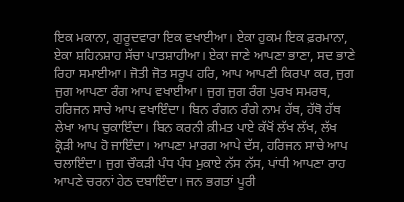ਇਕ ਮਕਾਨਾ, ਗੁਰੂਦਵਾਰਾ ਇਕ ਵਖਾਈਆ। ਏਕਾ ਹੁਕਮ ਇਕ ਫ਼ਰਮਾਨਾ, ਏਕਾ ਸ਼ਹਿਨਸ਼ਾਹ ਸੱਚਾ ਪਾਤਸ਼ਾਹੀਆ। ਏਕਾ ਜਾਣੇ ਆਪਣਾ ਭਾਣਾ, ਸਦ ਭਾਣੇ ਰਿਹਾ ਸਮਾਈਆ। ਜੋਤੀ ਜੋਤ ਸਰੂਪ ਹਰਿ, ਆਪ ਆਪਣੀ ਕਿਰਪਾ ਕਰ, ਜੁਗ ਜੁਗ ਆਪਣਾ ਰੰਗ ਆਪ ਵਖਾਈਆ। ਜੁਗ ਜੁਗ ਰੰਗ ਪੁਰਖ ਸਮਰਥ, ਹਰਿਜਨ ਸਾਚੇ ਆਪ ਵਖਾਇੰਦਾ। ਬਿਨ ਰੰਗਨ ਰੰਗੇ ਨਾਮ ਹੱਥ, ਹੱਥੋ ਹੱਥ ਲੇਖਾ ਆਪ ਚੁਕਾਇੰਦਾ। ਬਿਨ ਕਰਨੀ ਕ਼ੀਮਤ ਪਾਏ ਕੱਖੋਂ ਲੱਖ ਲੱਖ, ਲੱਖ ਕ੍ਰੋੜੀ ਆਪ ਹੋ ਜਾਇੰਦਾ। ਆਪਣਾ ਮਾਰਗ ਆਪੇ ਦੱਸ, ਹਰਿਜਨ ਸਾਚੇ ਆਪ ਚਲਾਇੰਦਾ। ਜੁਗ ਚੌਕੜੀ ਪੰਧ ਪੰਧ ਮੁਕਾਏ ਨੱਸ ਨੱਸ, ਪਾਂਧੀ ਆਪਣਾ ਰਾਹ ਆਪਣੇ ਚਰਨਾਂ ਹੇਠ ਦਬਾਇੰਦਾ। ਜਨ ਭਗਤਾਂ ਪੂਰੀ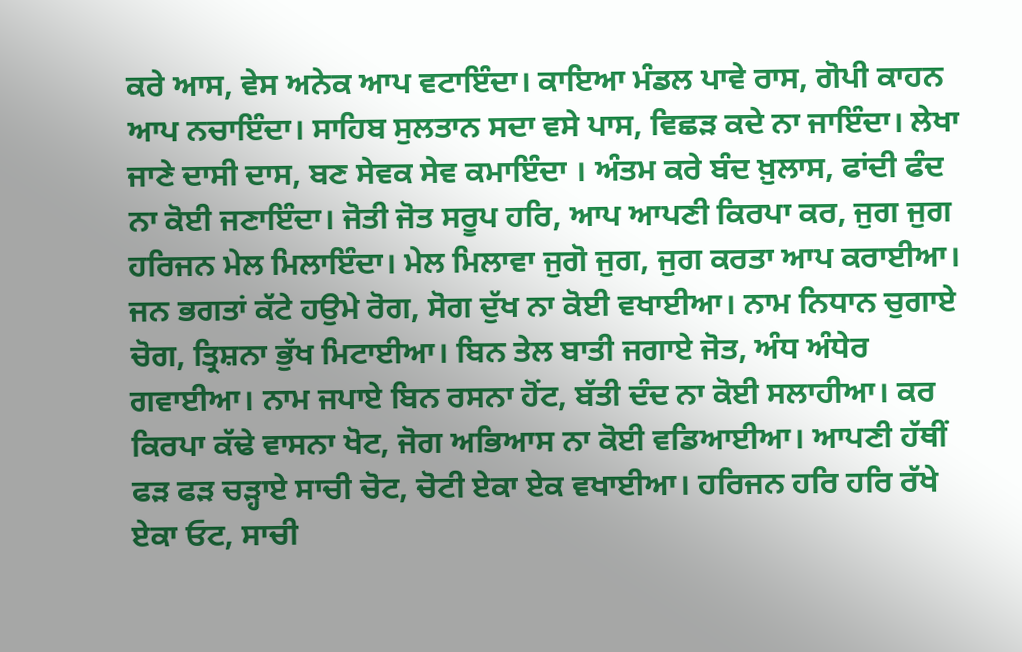ਕਰੇ ਆਸ, ਵੇਸ ਅਨੇਕ ਆਪ ਵਟਾਇੰਦਾ। ਕਾਇਆ ਮੰਡਲ ਪਾਵੇ ਰਾਸ, ਗੋਪੀ ਕਾਹਨ ਆਪ ਨਚਾਇੰਦਾ। ਸਾਹਿਬ ਸੁਲਤਾਨ ਸਦਾ ਵਸੇ ਪਾਸ, ਵਿਛੜ ਕਦੇ ਨਾ ਜਾਇੰਦਾ। ਲੇਖਾ ਜਾਣੇ ਦਾਸੀ ਦਾਸ, ਬਣ ਸੇਵਕ ਸੇਵ ਕਮਾਇੰਦਾ । ਅੰਤਮ ਕਰੇ ਬੰਦ ਖ਼ੁਲਾਸ, ਫਾਂਦੀ ਫੰਦ ਨਾ ਕੋਈ ਜਣਾਇੰਦਾ। ਜੋਤੀ ਜੋਤ ਸਰੂਪ ਹਰਿ, ਆਪ ਆਪਣੀ ਕਿਰਪਾ ਕਰ, ਜੁਗ ਜੁਗ ਹਰਿਜਨ ਮੇਲ ਮਿਲਾਇੰਦਾ। ਮੇਲ ਮਿਲਾਵਾ ਜੁਗੋ ਜੁਗ, ਜੁਗ ਕਰਤਾ ਆਪ ਕਰਾਈਆ। ਜਨ ਭਗਤਾਂ ਕੱਟੇ ਹਉਮੇ ਰੋਗ, ਸੋਗ ਦੁੱਖ ਨਾ ਕੋਈ ਵਖਾਈਆ। ਨਾਮ ਨਿਧਾਨ ਚੁਗਾਏ ਚੋਗ, ਤ੍ਰਿਸ਼ਨਾ ਭੁੱਖ ਮਿਟਾਈਆ। ਬਿਨ ਤੇਲ ਬਾਤੀ ਜਗਾਏ ਜੋਤ, ਅੰਧ ਅੰਧੇਰ ਗਵਾਈਆ। ਨਾਮ ਜਪਾਏ ਬਿਨ ਰਸਨਾ ਹੋਂਟ, ਬੱਤੀ ਦੰਦ ਨਾ ਕੋਈ ਸਲਾਹੀਆ। ਕਰ ਕਿਰਪਾ ਕੱਢੇ ਵਾਸਨਾ ਖੋਟ, ਜੋਗ ਅਭਿਆਸ ਨਾ ਕੋਈ ਵਡਿਆਈਆ। ਆਪਣੀ ਹੱਥੀਂ ਫੜ ਫੜ ਚੜ੍ਹਾਏ ਸਾਚੀ ਚੋਟ, ਚੋਟੀ ਏਕਾ ਏਕ ਵਖਾਈਆ। ਹਰਿਜਨ ਹਰਿ ਹਰਿ ਰੱਖੇ ਏਕਾ ਓਟ, ਸਾਚੀ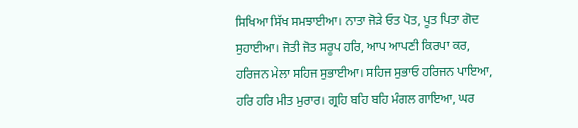ਸਿਖਿਆ ਸਿੱਖ ਸਮਝਾਈਆ। ਨਾਤਾ ਜੋੜੇ ਓਤ ਪੋਤ, ਪੂਤ ਪਿਤਾ ਗੋਦ ਸੁਹਾਈਆ। ਜੋਤੀ ਜੋਤ ਸਰੂਪ ਹਰਿ, ਆਪ ਆਪਣੀ ਕਿਰਪਾ ਕਰ, ਹਰਿਜਨ ਮੇਲਾ ਸਹਿਜ ਸੁਭਾਈਆ। ਸਹਿਜ ਸੁਭਾਓ ਹਰਿਜਨ ਪਾਇਆ, ਹਰਿ ਹਰਿ ਮੀਤ ਮੁਰਾਰ। ਗ੍ਰਹਿ ਬਹਿ ਬਹਿ ਮੰਗਲ ਗਾਇਆ, ਘਰ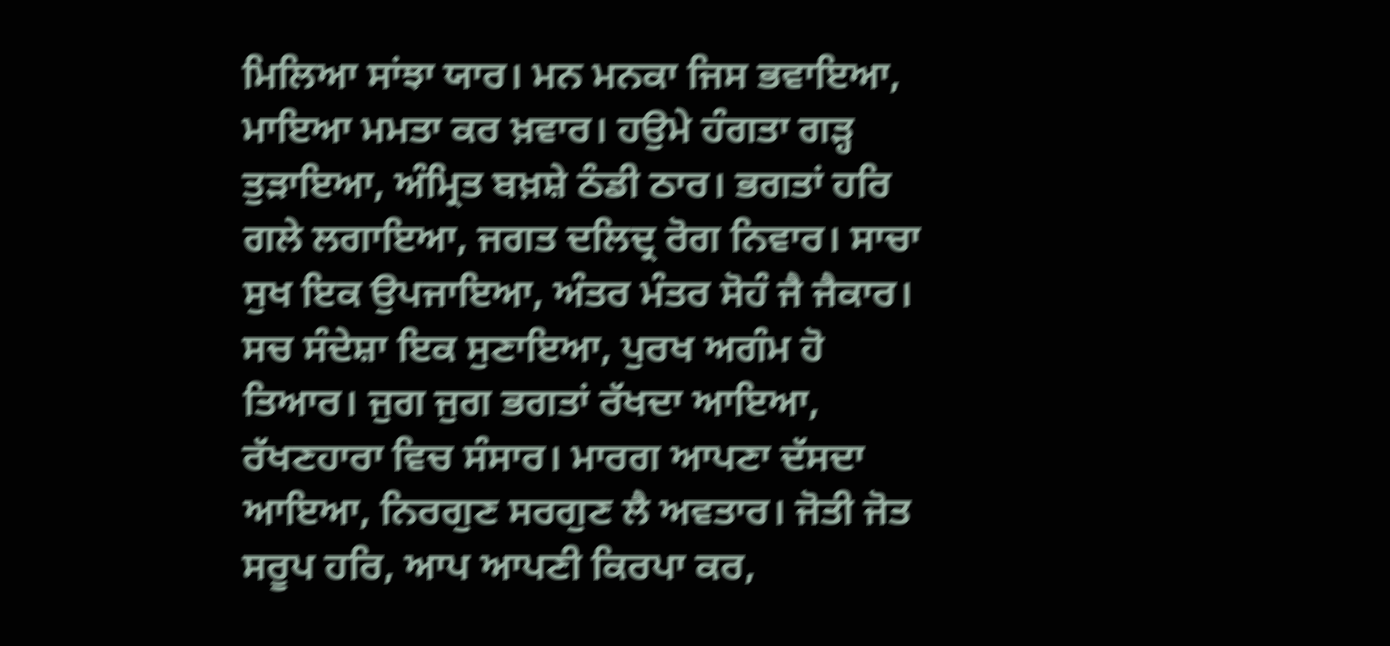ਮਿਲਿਆ ਸਾਂਝਾ ਯਾਰ। ਮਨ ਮਨਕਾ ਜਿਸ ਭਵਾਇਆ, ਮਾਇਆ ਮਮਤਾ ਕਰ ਖ਼ਵਾਰ। ਹਉਮੇ ਹੰਗਤਾ ਗੜ੍ਹ ਤੁੜਾਇਆ, ਅੰਮ੍ਰਿਤ ਬਖ਼ਸ਼ੇ ਠੰਡੀ ਠਾਰ। ਭਗਤਾਂ ਹਰਿ ਗਲੇ ਲਗਾਇਆ, ਜਗਤ ਦਲਿਦ੍ਰ ਰੋਗ ਨਿਵਾਰ। ਸਾਚਾ ਸੁਖ ਇਕ ਉਪਜਾਇਆ, ਅੰਤਰ ਮੰਤਰ ਸੋਹੰ ਜੈ ਜੈਕਾਰ। ਸਚ ਸੰਦੇਸ਼ਾ ਇਕ ਸੁਣਾਇਆ, ਪੁਰਖ ਅਗੰਮ ਹੋ ਤਿਆਰ। ਜੁਗ ਜੁਗ ਭਗਤਾਂ ਰੱਖਦਾ ਆਇਆ, ਰੱਖਣਹਾਰਾ ਵਿਚ ਸੰਸਾਰ। ਮਾਰਗ ਆਪਣਾ ਦੱਸਦਾ ਆਇਆ, ਨਿਰਗੁਣ ਸਰਗੁਣ ਲੈ ਅਵਤਾਰ। ਜੋਤੀ ਜੋਤ ਸਰੂਪ ਹਰਿ, ਆਪ ਆਪਣੀ ਕਿਰਪਾ ਕਰ,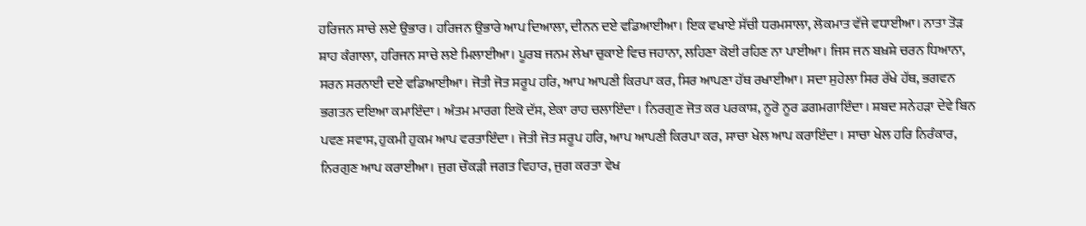ਹਰਿਜਨ ਸਾਚੇ ਲਏ ਉਭਾਰ। ਹਰਿਜਨ ਉਭਾਰੇ ਆਪ ਦਿਆਲਾ, ਦੀਨਨ ਦਏ ਵਡਿਆਈਆ। ਇਕ ਵਖਾਏ ਸੱਚੀ ਧਰਮਸਾਲਾ, ਲੋਕਮਾਤ ਵੱਜੇ ਵਧਾਈਆ। ਨਾਤਾ ਤੋੜ ਸ਼ਾਹ ਕੰਗਾਲਾ, ਹਰਿਜਨ ਸਾਚੇ ਲਏ ਮਿਲਾਈਆ। ਪੂਰਬ ਜਨਮ ਲੇਖਾ ਚੁਕਾਏ ਵਿਚ ਜਹਾਨਾ, ਲਹਿਣਾ ਕੋਈ ਰਹਿਣ ਨਾ ਪਾਈਆ। ਜਿਸ ਜਨ ਬਖ਼ਸ਼ੇ ਚਰਨ ਧਿਆਨਾ, ਸਰਨ ਸਰਨਾਈ ਦਏ ਵਡਿਆਈਆ। ਜੋਤੀ ਜੋਤ ਸਰੂਪ ਹਰਿ, ਆਪ ਆਪਣੀ ਕਿਰਪਾ ਕਰ, ਸਿਰ ਆਪਣਾ ਹੱਥ ਰਖਾਈਆ। ਸਦਾ ਸੁਹੇਲਾ ਸਿਰ ਰੱਖੇ ਹੱਥ, ਭਗਵਨ ਭਗਤਨ ਦਇਆ ਕਮਾਇੰਦਾ। ਅੰਤਮ ਮਾਰਗ ਇਕੋ ਦੱਸ, ਏਕਾ ਰਾਹ ਚਲਾਇੰਦਾ। ਨਿਰਗੁਣ ਜੋਤ ਕਰ ਪਰਕਾਸ਼, ਨੂਰੋ ਨੂਰ ਡਗਮਗਾਇੰਦਾ। ਸ਼ਬਦ ਸਨੇਹੜਾ ਦੇਵੇ ਬਿਨ ਪਵਣ ਸਵਾਸ, ਹੁਕਮੀ ਹੁਕਮ ਆਪ ਵਰਤਾਇੰਦਾ। ਜੋਤੀ ਜੋਤ ਸਰੂਪ ਹਰਿ, ਆਪ ਆਪਣੀ ਕਿਰਪਾ ਕਰ, ਸਾਚਾ ਖੇਲ ਆਪ ਕਰਾਇੰਦਾ। ਸਾਚਾ ਖੇਲ ਹਰਿ ਨਿਰੰਕਾਰ, ਨਿਰਗੁਣ ਆਪ ਕਰਾਈਆ। ਜੁਗ ਚੌਕੜੀ ਜਗਤ ਵਿਹਾਰ, ਜੁਗ ਕਰਤਾ ਵੇਖ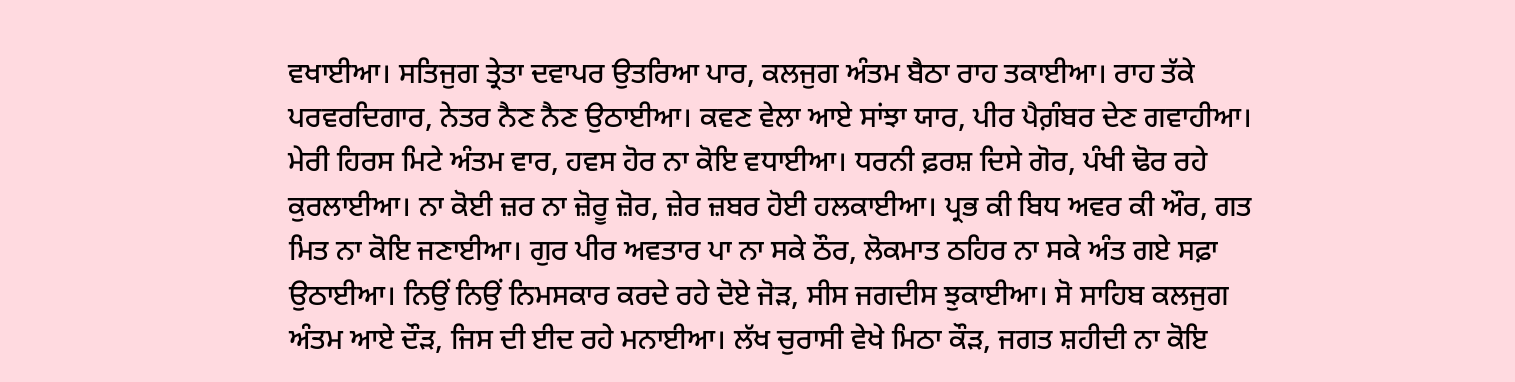ਵਖਾਈਆ। ਸਤਿਜੁਗ ਤ੍ਰੇਤਾ ਦਵਾਪਰ ਉਤਰਿਆ ਪਾਰ, ਕਲਜੁਗ ਅੰਤਮ ਬੈਠਾ ਰਾਹ ਤਕਾਈਆ। ਰਾਹ ਤੱਕੇ ਪਰਵਰਦਿਗਾਰ, ਨੇਤਰ ਨੈਣ ਨੈਣ ਉਠਾਈਆ। ਕਵਣ ਵੇਲਾ ਆਏ ਸਾਂਝਾ ਯਾਰ, ਪੀਰ ਪੈਗ਼ੰਬਰ ਦੇਣ ਗਵਾਹੀਆ। ਮੇਰੀ ਹਿਰਸ ਮਿਟੇ ਅੰਤਮ ਵਾਰ, ਹਵਸ ਹੋਰ ਨਾ ਕੋਇ ਵਧਾਈਆ। ਧਰਨੀ ਫ਼ਰਸ਼ ਦਿਸੇ ਗੋਰ, ਪੰਖੀ ਢੋਰ ਰਹੇ ਕੁਰਲਾਈਆ। ਨਾ ਕੋਈ ਜ਼ਰ ਨਾ ਜ਼ੋਰੂ ਜ਼ੋਰ, ਜ਼ੇਰ ਜ਼ਬਰ ਹੋਈ ਹਲਕਾਈਆ। ਪ੍ਰਭ ਕੀ ਬਿਧ ਅਵਰ ਕੀ ਔਰ, ਗਤ ਮਿਤ ਨਾ ਕੋਇ ਜਣਾਈਆ। ਗੁਰ ਪੀਰ ਅਵਤਾਰ ਪਾ ਨਾ ਸਕੇ ਠੌਰ, ਲੋਕਮਾਤ ਠਹਿਰ ਨਾ ਸਕੇ ਅੰਤ ਗਏ ਸਫ਼ਾ ਉਠਾਈਆ। ਨਿਉਂ ਨਿਉਂ ਨਿਮਸਕਾਰ ਕਰਦੇ ਰਹੇ ਦੋਏ ਜੋੜ, ਸੀਸ ਜਗਦੀਸ ਝੁਕਾਈਆ। ਸੋ ਸਾਹਿਬ ਕਲਜੁਗ ਅੰਤਮ ਆਏ ਦੌੜ, ਜਿਸ ਦੀ ਈਦ ਰਹੇ ਮਨਾਈਆ। ਲੱਖ ਚੁਰਾਸੀ ਵੇਖੇ ਮਿਠਾ ਕੌੜ, ਜਗਤ ਸ਼ਹੀਦੀ ਨਾ ਕੋਇ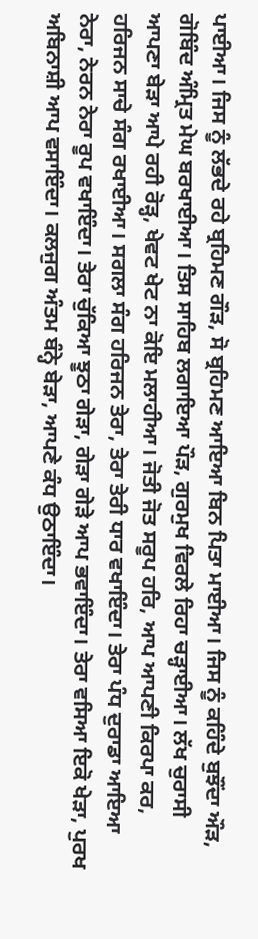ਪਾਈਆ। ਜਿਸ ਨੂੰ ਲੱਭਦੇ ਰਹੇ ਬ੍ਰਹਿਮਣ ਗੌੜ, ਸੋ ਬ੍ਰਹਿਮਣ ਆਇਆ ਬਿਨ ਪਿਤਾ ਮਾਈਆ। ਜਿਸ ਨੂੰ ਕਹਿੰਦੇ ਬੁਝੌਂਦਾ ਔੜ, ਗੋਬਿੰਦ ਅੰਮ੍ਰਿਤ ਮੇਘ ਬਰਖਾਈਆ। ਤਿਸ ਸਾਹਿਬ ਲਗਾਇਆ ਪੌੜ, ਗੁਰਮੁਖ ਵਿਰਲੇ ਰਿਹਾ ਚੜ੍ਹਾਈਆ। ਲੱਖ ਚੁਰਾਸੀ ਆਪਣਾ ਬੇੜਾ ਆਪੇ ਰਹੀ ਰੋੜ੍ਹ, ਖੇਵਟ ਖੇਟ ਨਾ ਕੋਇ ਮਲਾਹੀਆ। ਜੋਤੀ ਜੋਤ ਸਰੂਪ ਹਰਿ, ਆਪ ਆਪਣੀ ਕਿਰਪਾ ਕਰ, ਹਰਿਜਨ ਸਾਚੇ ਸੰਗ ਰਖਾਈਆ। ਸਗਲਾ ਸੰਗ ਹਰਿਜਨ ਤੇਰਾ, ਤੇਰਾ ਤੇਰੀ ਧਾਰ ਵਖਾਇੰਦਾ। ਤੇਰਾ ਪੰਧ ਦੁਰਾਡਾ ਆਇਆ ਨੇਰਾ, ਨੇਰਨ ਨੇਰਾ ਰੂਪ ਵਖਾਇੰਦਾ। ਤੇਰਾ ਚੁੱਕਿਆ ਝੂਠਾ ਗੇੜਾ, ਗੇੜਾ ਗੇੜੇ ਆਪ ਭਵਾਇੰਦਾ। ਤੇਰਾ ਵਸਿਆ ਇਕੋ ਖੇੜਾ, ਪੁਰਖ ਅਬਿਨਾਸ਼ੀ ਆਪ ਵਸਾਇੰਦਾ। ਕਲਜੁਗ ਅੰਤਮ ਬੰਨ੍ਹੇ ਬੇੜਾ, ਆਪਣੇ ਕੰਧ ਉਠਾਇੰਦਾ।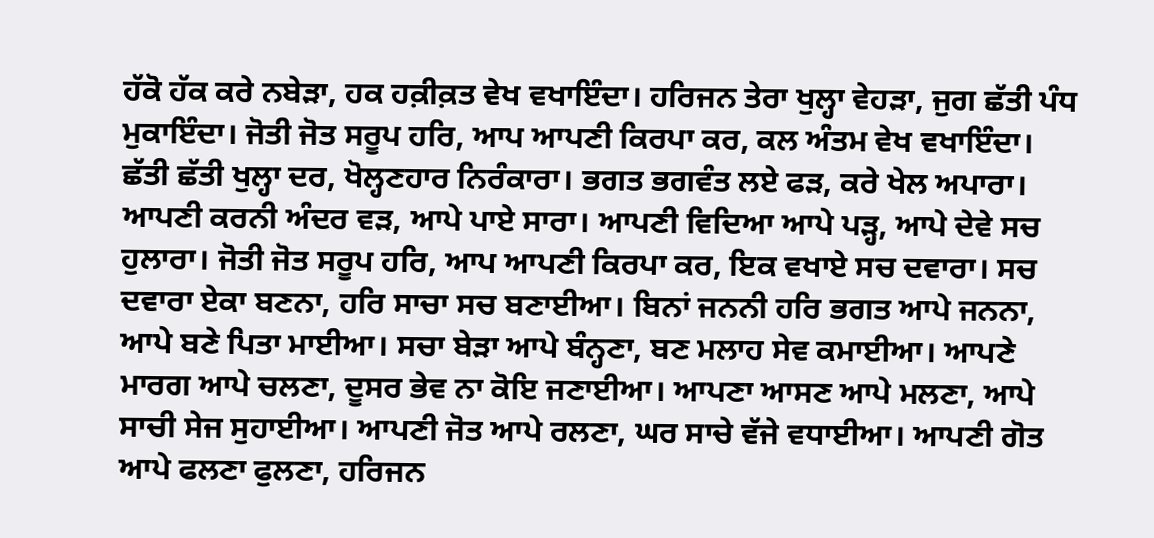ਹੱਕੋ ਹੱਕ ਕਰੇ ਨਬੇੜਾ, ਹਕ ਹਕ਼ੀਕ਼ਤ ਵੇਖ ਵਖਾਇੰਦਾ। ਹਰਿਜਨ ਤੇਰਾ ਖੁਲ੍ਹਾ ਵੇਹੜਾ, ਜੁਗ ਛੱਤੀ ਪੰਧ ਮੁਕਾਇੰਦਾ। ਜੋਤੀ ਜੋਤ ਸਰੂਪ ਹਰਿ, ਆਪ ਆਪਣੀ ਕਿਰਪਾ ਕਰ, ਕਲ ਅੰਤਮ ਵੇਖ ਵਖਾਇੰਦਾ। ਛੱਤੀ ਛੱਤੀ ਖੁਲ੍ਹਾ ਦਰ, ਖੋਲ੍ਹਣਹਾਰ ਨਿਰੰਕਾਰਾ। ਭਗਤ ਭਗਵੰਤ ਲਏ ਫੜ, ਕਰੇ ਖੇਲ ਅਪਾਰਾ। ਆਪਣੀ ਕਰਨੀ ਅੰਦਰ ਵੜ, ਆਪੇ ਪਾਏ ਸਾਰਾ। ਆਪਣੀ ਵਿਦਿਆ ਆਪੇ ਪੜ੍ਹ, ਆਪੇ ਦੇਵੇ ਸਚ ਹੁਲਾਰਾ। ਜੋਤੀ ਜੋਤ ਸਰੂਪ ਹਰਿ, ਆਪ ਆਪਣੀ ਕਿਰਪਾ ਕਰ, ਇਕ ਵਖਾਏ ਸਚ ਦਵਾਰਾ। ਸਚ ਦਵਾਰਾ ਏਕਾ ਬਣਨਾ, ਹਰਿ ਸਾਚਾ ਸਚ ਬਣਾਈਆ। ਬਿਨਾਂ ਜਨਨੀ ਹਰਿ ਭਗਤ ਆਪੇ ਜਨਨਾ, ਆਪੇ ਬਣੇ ਪਿਤਾ ਮਾਈਆ। ਸਚਾ ਬੇੜਾ ਆਪੇ ਬੰਨ੍ਹਣਾ, ਬਣ ਮਲਾਹ ਸੇਵ ਕਮਾਈਆ। ਆਪਣੇ ਮਾਰਗ ਆਪੇ ਚਲਣਾ, ਦੂਸਰ ਭੇਵ ਨਾ ਕੋਇ ਜਣਾਈਆ। ਆਪਣਾ ਆਸਣ ਆਪੇ ਮਲਣਾ, ਆਪੇ ਸਾਚੀ ਸੇਜ ਸੁਹਾਈਆ। ਆਪਣੀ ਜੋਤ ਆਪੇ ਰਲਣਾ, ਘਰ ਸਾਚੇ ਵੱਜੇ ਵਧਾਈਆ। ਆਪਣੀ ਗੋਤ ਆਪੇ ਫਲਣਾ ਫੁਲਣਾ, ਹਰਿਜਨ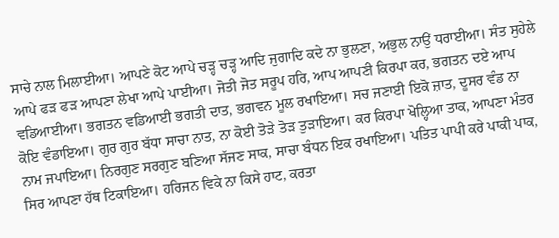ਸਾਚੇ ਨਾਲ ਮਿਲਾਈਆ। ਆਪਣੇ ਕੋਟ ਆਪੇ ਚੜ੍ਹ ਚੜ੍ਹ ਆਦਿ ਜੁਗਾਦਿ ਕਦੇ ਨਾ ਭੁਲਣਾ, ਅਭੁਲ ਨਾਉਂ ਧਰਾਈਆ। ਸੰਤ ਸੁਹੇਲੇ ਆਪੇ ਫੜ ਫੜ ਆਪਣਾ ਲੇਖਾ ਆਪੇ ਪਾਈਆ। ਜੋਤੀ ਜੋਤ ਸਰੂਪ ਹਰਿ, ਆਪ ਆਪਣੀ ਕਿਰਪਾ ਕਰ, ਭਗਤਨ ਦਏ ਆਪ ਵਡਿਆਈਆ। ਭਗਤਨ ਵਡਿਆਈ ਭਗਤੀ ਦਾਤ, ਭਗਵਨ ਮੂਲ ਰਖਾਇਆ। ਸਚ ਜਣਾਈ ਇਕੋ ਜ਼ਾਤ, ਦੂਸਰ ਵੰਡ ਨਾ ਕੋਇ ਵੰਡਾਇਆ। ਗੁਰ ਗੁਰ ਬੱਧਾ ਸਾਚਾ ਨਾਤ, ਨਾ ਕੋਈ ਤੋੜੇ ਤੋੜ ਤੁੜਾਇਆ। ਕਰ ਕਿਰਪਾ ਖੋਲ੍ਹਿਆ ਤਾਕ, ਆਪਣਾ ਮੰਤਰ ਨਾਮ ਜਪਾਇਆ। ਨਿਰਗੁਣ ਸਰਗੁਣ ਬਣਿਆ ਸੱਜਣ ਸਾਕ, ਸਾਚਾ ਬੰਧਨ ਇਕ ਰਖਾਇਆ। ਪਤਿਤ ਪਾਪੀ ਕਰੇ ਪਾਕੀ ਪਾਕ, ਸਿਰ ਆਪਣਾ ਹੱਥ ਟਿਕਾਇਆ। ਹਰਿਜਨ ਵਿਕੇ ਨਾ ਕਿਸੇ ਹਾਟ, ਕਰਤਾ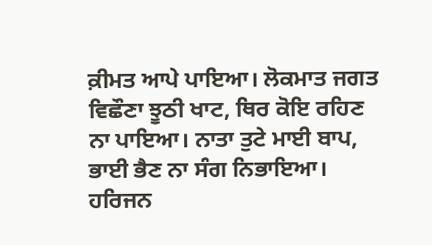ਕ਼ੀਮਤ ਆਪੇ ਪਾਇਆ। ਲੋਕਮਾਤ ਜਗਤ ਵਿਛੌਣਾ ਝੂਠੀ ਖਾਟ, ਥਿਰ ਕੋਇ ਰਹਿਣ ਨਾ ਪਾਇਆ। ਨਾਤਾ ਤੁਟੇ ਮਾਈ ਬਾਪ, ਭਾਈ ਭੈਣ ਨਾ ਸੰਗ ਨਿਭਾਇਆ। ਹਰਿਜਨ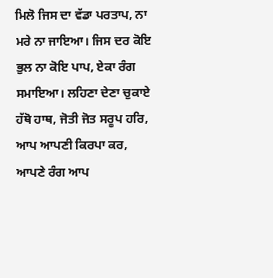ਮਿਲੋ ਜਿਸ ਦਾ ਵੱਡਾ ਪਰਤਾਪ, ਨਾ ਮਰੇ ਨਾ ਜਾਇਆ। ਜਿਸ ਦਰ ਕੋਇ ਭੁਲ ਨਾ ਕੋਇ ਪਾਪ, ਏਕਾ ਰੰਗ ਸਮਾਇਆ। ਲਹਿਣਾ ਦੇਣਾ ਚੁਕਾਏ ਹੱਥੋ ਹਾਥ, ਜੋਤੀ ਜੋਤ ਸਰੂਪ ਹਰਿ, ਆਪ ਆਪਣੀ ਕਿਰਪਾ ਕਰ, ਆਪਣੇ ਰੰਗ ਆਪ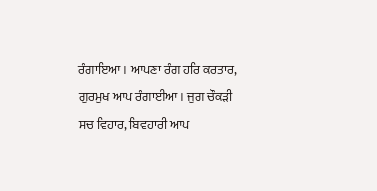ਰੰਗਾਇਆ। ਆਪਣਾ ਰੰਗ ਹਰਿ ਕਰਤਾਰ, ਗੁਰਮੁਖ ਆਪ ਰੰਗਾਈਆ। ਜੁਗ ਚੌਕੜੀ ਸਚ ਵਿਹਾਰ, ਬਿਵਹਾਰੀ ਆਪ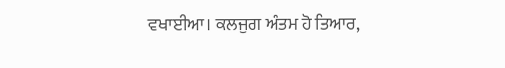ਵਖਾਈਆ। ਕਲਜੁਗ ਅੰਤਮ ਹੋ ਤਿਆਰ,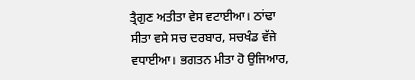ਤ੍ਰੈਗੁਣ ਅਤੀਤਾ ਵੇਸ ਵਟਾਈਆ। ਠਾਂਢਾ ਸੀਤਾ ਵਸੇ ਸਚ ਦਰਬਾਰ, ਸਚਖੰਡ ਵੱਜੇ ਵਧਾਈਆ। ਭਗਤਨ ਮੀਤਾ ਹੋ ਉਜਿਆਰ,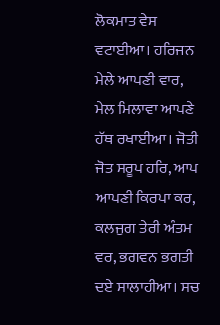ਲੋਕਮਾਤ ਵੇਸ ਵਟਾਈਆ। ਹਰਿਜਨ ਮੇਲੇ ਆਪਣੀ ਵਾਰ, ਮੇਲ ਮਿਲਾਵਾ ਆਪਣੇ ਹੱਥ ਰਖਾਈਆ। ਜੋਤੀ ਜੋਤ ਸਰੂਪ ਹਰਿ, ਆਪ ਆਪਣੀ ਕਿਰਪਾ ਕਰ, ਕਲਜੁਗ ਤੇਰੀ ਅੰਤਮ ਵਰ, ਭਗਵਨ ਭਗਤੀ ਦਏ ਸਾਲਾਹੀਆ। ਸਚ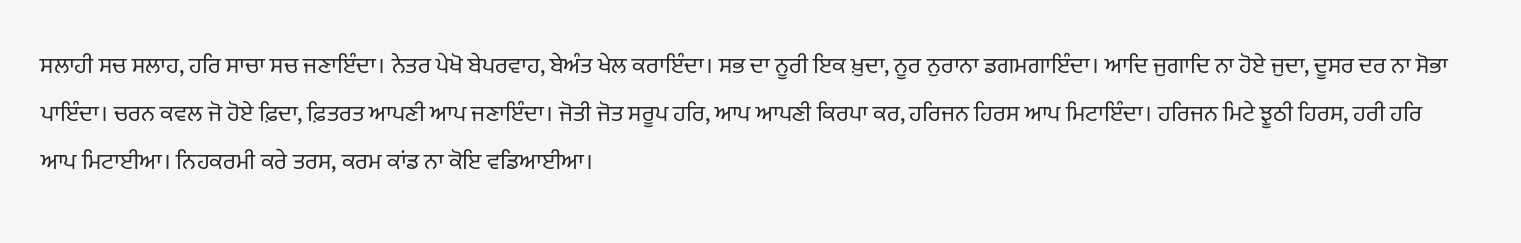ਸਲਾਹੀ ਸਚ ਸਲਾਹ, ਹਰਿ ਸਾਚਾ ਸਚ ਜਣਾਇੰਦਾ। ਨੇਤਰ ਪੇਖੋ ਬੇਪਰਵਾਹ, ਬੇਅੰਤ ਖੇਲ ਕਰਾਇੰਦਾ। ਸਭ ਦਾ ਨੂਰੀ ਇਕ ਖ਼ੁਦਾ, ਨੂਰ ਨੁਰਾਨਾ ਡਗਮਗਾਇੰਦਾ। ਆਦਿ ਜੁਗਾਦਿ ਨਾ ਹੋਏ ਜੁਦਾ, ਦੂਸਰ ਦਰ ਨਾ ਸੋਭਾ ਪਾਇੰਦਾ। ਚਰਨ ਕਵਲ ਜੋ ਹੋਏ ਫ਼ਿਦਾ, ਫ਼ਿਤਰਤ ਆਪਣੀ ਆਪ ਜਣਾਇੰਦਾ। ਜੋਤੀ ਜੋਤ ਸਰੂਪ ਹਰਿ, ਆਪ ਆਪਣੀ ਕਿਰਪਾ ਕਰ, ਹਰਿਜਨ ਹਿਰਸ ਆਪ ਮਿਟਾਇੰਦਾ। ਹਰਿਜਨ ਮਿਟੇ ਝੂਠੀ ਹਿਰਸ, ਹਰੀ ਹਰਿ ਆਪ ਮਿਟਾਈਆ। ਨਿਹਕਰਮੀ ਕਰੇ ਤਰਸ, ਕਰਮ ਕਾਂਡ ਨਾ ਕੋਇ ਵਡਿਆਈਆ।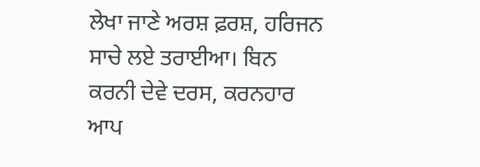ਲੇਖਾ ਜਾਣੇ ਅਰਸ਼ ਫ਼ਰਸ਼, ਹਰਿਜਨ ਸਾਚੇ ਲਏ ਤਰਾਈਆ। ਬਿਨ ਕਰਨੀ ਦੇਵੇ ਦਰਸ, ਕਰਨਹਾਰ ਆਪ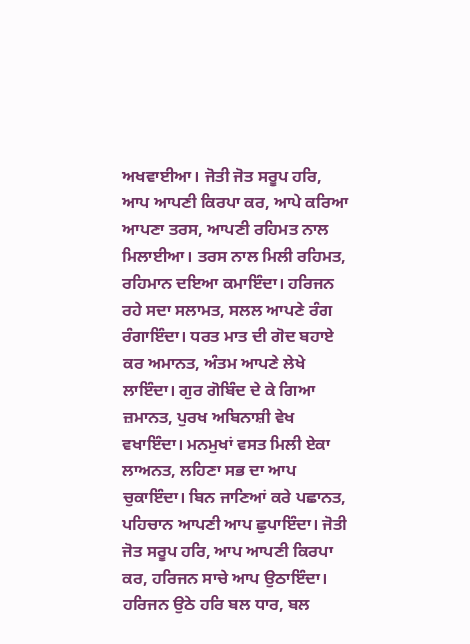ਅਖਵਾਈਆ। ਜੋਤੀ ਜੋਤ ਸਰੂਪ ਹਰਿ, ਆਪ ਆਪਣੀ ਕਿਰਪਾ ਕਰ, ਆਪੇ ਕਰਿਆ ਆਪਣਾ ਤਰਸ, ਆਪਣੀ ਰਹਿਮਤ ਨਾਲ ਮਿਲਾਈਆ। ਤਰਸ ਨਾਲ ਮਿਲੀ ਰਹਿਮਤ, ਰਹਿਮਾਨ ਦਇਆ ਕਮਾਇੰਦਾ। ਹਰਿਜਨ ਰਹੇ ਸਦਾ ਸਲਾਮਤ, ਸਲਲ ਆਪਣੇ ਰੰਗ ਰੰਗਾਇੰਦਾ। ਧਰਤ ਮਾਤ ਦੀ ਗੋਦ ਬਹਾਏ ਕਰ ਅਮਾਨਤ, ਅੰਤਮ ਆਪਣੇ ਲੇਖੇ ਲਾਇੰਦਾ। ਗੁਰ ਗੋਬਿੰਦ ਦੇ ਕੇ ਗਿਆ ਜ਼ਮਾਨਤ, ਪੁਰਖ ਅਬਿਨਾਸ਼ੀ ਵੇਖ ਵਖਾਇੰਦਾ। ਮਨਮੁਖਾਂ ਵਸਤ ਮਿਲੀ ਏਕਾ ਲਾਅਨਤ, ਲਹਿਣਾ ਸਭ ਦਾ ਆਪ ਚੁਕਾਇੰਦਾ। ਬਿਨ ਜਾਣਿਆਂ ਕਰੇ ਪਛਾਨਤ, ਪਹਿਚਾਨ ਆਪਣੀ ਆਪ ਛੁਪਾਇੰਦਾ। ਜੋਤੀ ਜੋਤ ਸਰੂਪ ਹਰਿ, ਆਪ ਆਪਣੀ ਕਿਰਪਾ ਕਰ, ਹਰਿਜਨ ਸਾਚੇ ਆਪ ਉਠਾਇੰਦਾ। ਹਰਿਜਨ ਉਠੇ ਹਰਿ ਬਲ ਧਾਰ, ਬਲ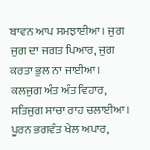ਬਾਵਨ ਆਪ ਸਮਝਾਈਆ। ਜੁਗ ਜੁਗ ਦਾ ਜਗਤ ਪਿਆਰ, ਜੁਗ ਕਰਤਾ ਭੁਲ ਨਾ ਜਾਈਆ। ਕਲਜੁਗ ਅੰਤ ਅੰਤ ਵਿਹਾਰ, ਸਤਿਜੁਗ ਸਾਚਾ ਰਾਹ ਚਲਾਈਆ। ਪੂਰਨ ਭਗਵੰਤ ਖੇਲ ਅਪਾਰ,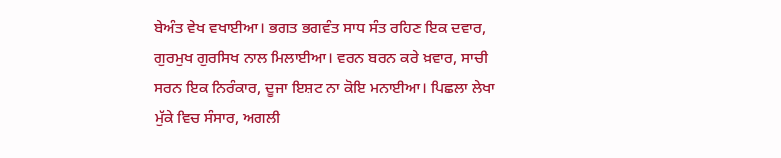ਬੇਅੰਤ ਵੇਖ ਵਖਾਈਆ। ਭਗਤ ਭਗਵੰਤ ਸਾਧ ਸੰਤ ਰਹਿਣ ਇਕ ਦਵਾਰ, ਗੁਰਮੁਖ ਗੁਰਸਿਖ ਨਾਲ ਮਿਲਾਈਆ। ਵਰਨ ਬਰਨ ਕਰੇ ਖ਼ਵਾਰ, ਸਾਚੀ ਸਰਨ ਇਕ ਨਿਰੰਕਾਰ, ਦੂਜਾ ਇਸ਼ਟ ਨਾ ਕੋਇ ਮਨਾਈਆ। ਪਿਛਲਾ ਲੇਖਾ ਮੁੱਕੇ ਵਿਚ ਸੰਸਾਰ, ਅਗਲੀ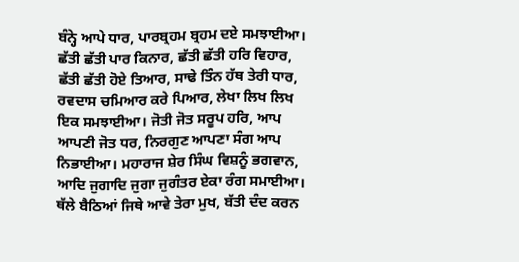ਬੰਨ੍ਹੇ ਆਪੇ ਧਾਰ, ਪਾਰਬ੍ਰਹਮ ਬ੍ਰਹਮ ਦਏ ਸਮਝਾਈਆ। ਛੱਤੀ ਛੱਤੀ ਪਾਰ ਕਿਨਾਰ, ਛੱਤੀ ਛੱਤੀ ਹਰਿ ਵਿਹਾਰ, ਛੱਤੀ ਛੱਤੀ ਹੋਏ ਤਿਆਰ, ਸਾਢੇ ਤਿੰਨ ਹੱਥ ਤੇਰੀ ਧਾਰ, ਰਵਦਾਸ ਚਮਿਆਰ ਕਰੇ ਪਿਆਰ, ਲੇਖਾ ਲਿਖ ਲਿਖ ਇਕ ਸਮਝਾਈਆ। ਜੋਤੀ ਜੋਤ ਸਰੂਪ ਹਰਿ, ਆਪ ਆਪਣੀ ਜੋਤ ਧਰ, ਨਿਰਗੁਣ ਆਪਣਾ ਸੰਗ ਆਪ ਨਿਭਾਈਆ। ਮਹਾਰਾਜ ਸ਼ੇਰ ਸਿੰਘ ਵਿਸ਼ਨੂੰ ਭਗਵਾਨ, ਆਦਿ ਜੁਗਾਦਿ ਜੁਗਾ ਜੁਗੰਤਰ ਏਕਾ ਰੰਗ ਸਮਾਈਆ। ਥੱਲੇ ਬੈਠਿਆਂ ਜਿਥੇ ਆਵੇ ਤੇਰਾ ਮੁਖ, ਬੱਤੀ ਦੰਦ ਕਰਨ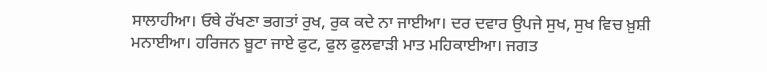ਸਾਲਾਹੀਆ। ਓਥੇ ਰੱਖਣਾ ਭਗਤਾਂ ਰੁਖ, ਰੁਕ ਕਦੇ ਨਾ ਜਾਈਆ। ਦਰ ਦਵਾਰ ਉਪਜੇ ਸੁਖ, ਸੁਖ ਵਿਚ ਖ਼ੁਸ਼ੀ ਮਨਾਈਆ। ਹਰਿਜਨ ਬੂਟਾ ਜਾਏ ਫੁਟ, ਫੁਲ ਫੁਲਵਾੜੀ ਮਾਤ ਮਹਿਕਾਈਆ। ਜਗਤ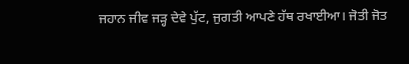ਜਹਾਨ ਜੀਵ ਜੜ੍ਹ ਦੇਵੇ ਪੁੱਟ, ਜੁਗਤੀ ਆਪਣੇ ਹੱਥ ਰਖਾਈਆ। ਜੋਤੀ ਜੋਤ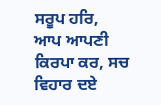ਸਰੂਪ ਹਰਿ, ਆਪ ਆਪਣੀ ਕਿਰਪਾ ਕਰ, ਸਚ ਵਿਹਾਰ ਦਏ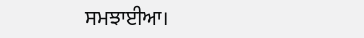ਸਮਝਾਈਆ।